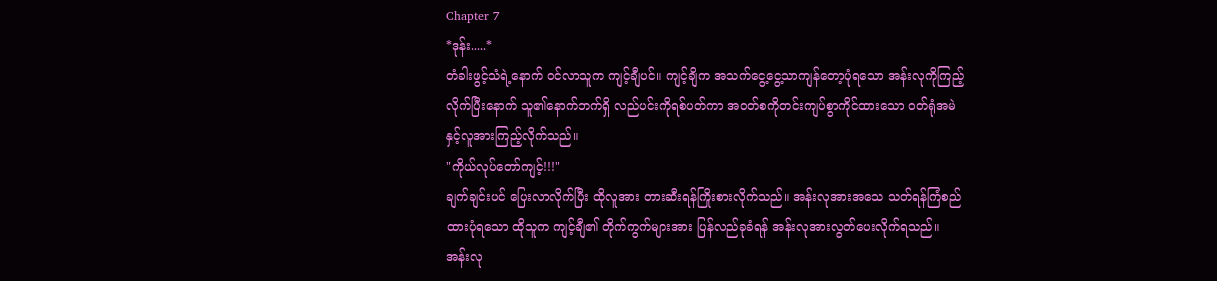Chapter 7
*ဒုန်း.....*
တံခါးဖွင့်သံရဲ့နောက် ဝင်လာသူက ကျင့်ချီပင်။ ကျင့်ချိက အသက်ငွေ့ငွေ့သာကျန်တော့ပုံရသော အန်းလုကိုကြည့်လိုက်ပြီးနောက် သူ၏နောက်ဘက်ရှိ လည်ပင်းကိုရစ်ပတ်ကာ အဝတ်စကိုတင်းကျပ်စွာကိုင်ထားသော ဝတ်ရုံအမဲနှင့်လူအားကြည့်လိုက်သည်။
"ကိုယ်လုပ်တော်ကျင့်!!!"
ချက်ချင်းပင် ပြေးလာလိုက်ပြီး ထိုလူအား တားဆီးရန်ကြိုးစားလိုက်သည်။ အန်းလုအားအသေ သတ်ရန်ကြံစည်ထားပုံရသော ထိုသူက ကျင့်ချီ၏ တိုက်ကွက်များအား ပြန်လည်ခုခံရန် အန်းလုအားလွတ်ပေးလိုက်ရသည်။
အန်းလု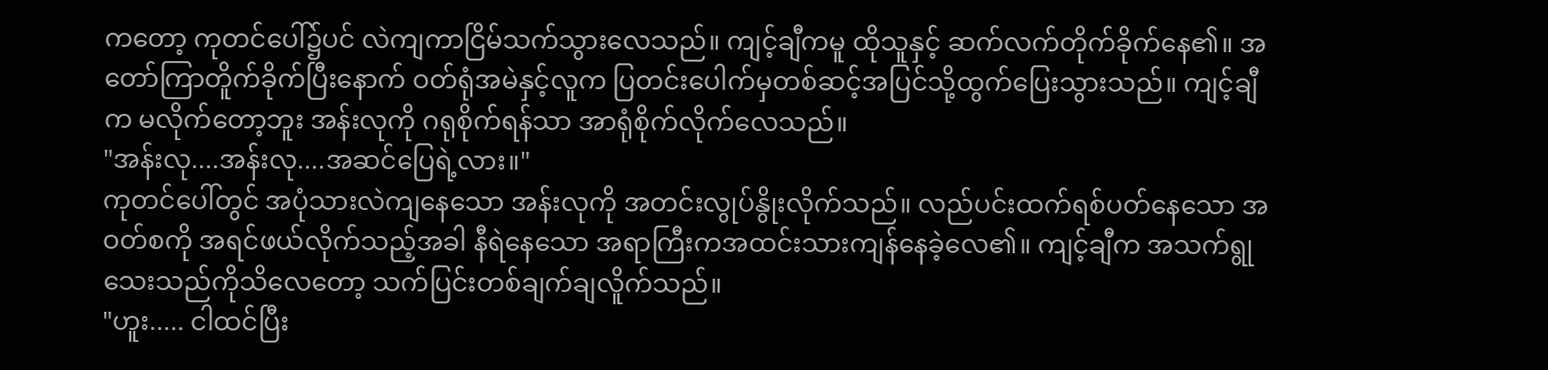ကတော့ ကုတင်ပေါ်၌ပင် လဲကျကာငြိမ်သက်သွားလေသည်။ ကျင့်ချီကမူ ထိုသူနှင့် ဆက်လက်တိုက်ခိုက်နေ၏။ အတော်ကြာတိူက်ခိုက်ပြီးနောက် ဝတ်ရုံအမဲနှင့်လူက ပြတင်းပေါက်မှတစ်ဆင့်အပြင်သို့ထွက်ပြေးသွားသည်။ ကျင့်ချီက မလိုက်တော့ဘူး အန်းလုကို ဂရုစိုက်ရန်သာ အာရုံစိုက်လိုက်လေသည်။
"အန်းလု....အန်းလု....အဆင်ပြေရဲ့လား။"
ကုတင်ပေါ်တွင် အပုံသားလဲကျနေသော အန်းလုကို အတင်းလွုပ်နွိုးလိုက်သည်။ လည်ပင်းထက်ရစ်ပတ်နေသော အဝတ်စကို အရင်ဖယ်လိုက်သည့်အခါ နီရဲနေသော အရာကြီးကအထင်းသားကျန်နေခဲ့လေ၏။ ကျင့်ချီက အသက်ရွုသေးသည်ကိုသိလေတော့ သက်ပြင်းတစ်ချက်ချလိူက်သည်။
"ဟူး..... ငါထင်ပြီး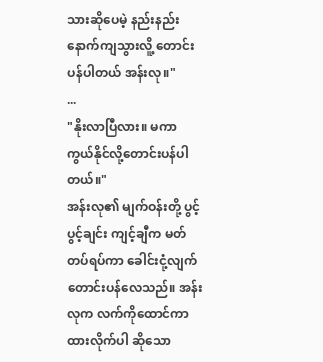သားဆိုပေမဲ့ နည်းနည်းနောက်ကျသွားလိူ့ တောင်းပန်ပါတယ် အန်းလု။"
...
"နိုးလာပြီလား။ မကာကွယ်နိုင်လို့တောင်းပန်ပါတယ်။"
အန်းလု၏ မျက်ဝန်းတို့ ပွင့်ပွင့်ချင်း ကျင့်ချီက မတ်တပ်ရပ်ကာ ခေါင်းငုံ့လျက်တောင်းပန်လေသည်။ အန်းလုက လက်ကိုထောင်ကာ ထားလိုက်ပါ ဆိုသော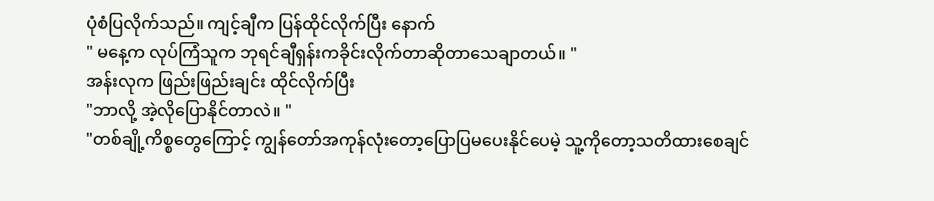ပုံစံပြလိုက်သည်။ ကျင့်ချီက ပြန်ထိုင်လိုက်ပြီး နောက်
" မနေ့က လုပ်ကြံသူက ဘုရင်ချီရှန်းကခိုင်းလိုက်တာဆိုတာသေချာတယ်။ "
အန်းလုက ဖြည်းဖြည်းချင်း ထိုင်လိုက်ပြီး
"ဘာလို့ အဲ့လိုပြောနိုင်တာလဲ။ "
"တစ်ချို့ကိစ္စတွေကြောင့် ကျွန်တော်အကုန်လုံးတော့ပြောပြမပေးနိုင်ပေမဲ့ သူ့ကိုတော့သတိထားစေချင်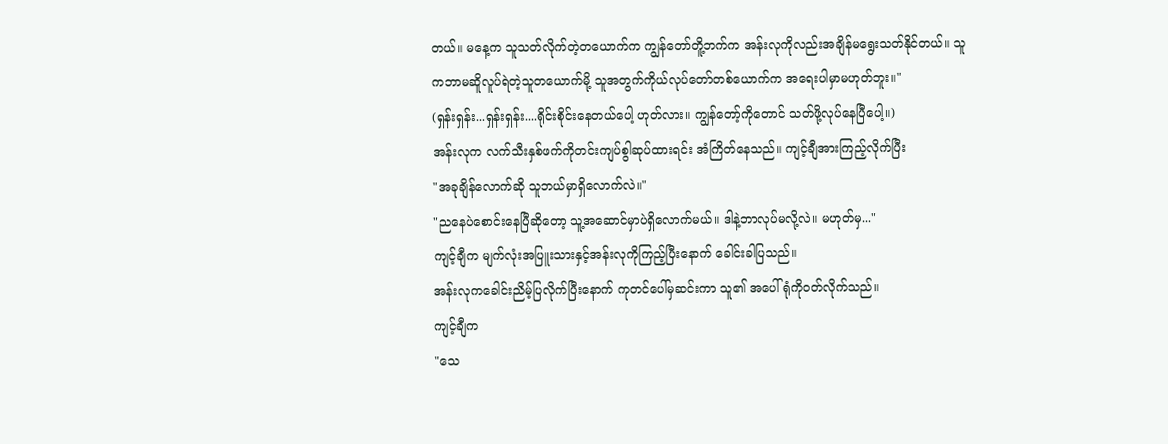တယ်။ မနေ့က သူသတ်လိုက်တဲ့တယောက်က ကျွန်တော်တိူ့ဘက်က အန်းလုကိုလည်းအချိန်မရွေးသတ်နိုင်တယ်။ သူကဘာမဆိူလူပ်ရဲတဲ့သူတယောက်မို့ သူအတွက်ကိုယ်လုပ်တော်တစ်ယောက်က အရေးပါမှာမဟုတ်ဘူး။"
(ရှန်းရှန်း...ရှန်းရှန်း....ရိုင်းစိုင်းနေတယ်ပေါ့ ဟုတ်လား။ ကျွန်တော့်ကိုတောင် သတ်ဖို့လုပ်နေပြီပေါ့။)
အန်းလုက လက်သီးနှစ်ဖက်ကိုတင်းကျပ်စွါဆုပ်ထားရင်း အံကြိတ်နေသည်။ ကျင့်ချီအားကြည့်လိုက်ပြီး
"အခုချိန်လောက်ဆို သူဘယ်မှာရှိလောက်လဲ။"
"ညနေပဲစောင်းနေပြီဆိုတော့ သူ့အဆောင်မှာပဲရှိလောက်မယ်။ ဒါနဲ့ဘာလုပ်မလို့လဲ။ မဟုတ်မှ..."
ကျင့်ချီက မျက်လုံးအပြူးသားနှင့်အန်းလုကိုကြည့်ပြီးနောက် ခေါင်းခါပြသည်။
အန်းလုကခေါင်းညိမ့်ပြလိုက်ပြီးနောက် ကုတင်ပေါ်မှဆင်းကာ သူ၏ အပေါ်ရုံကိုဝတ်လိုက်သည်။
ကျင့်ချီက
"သေ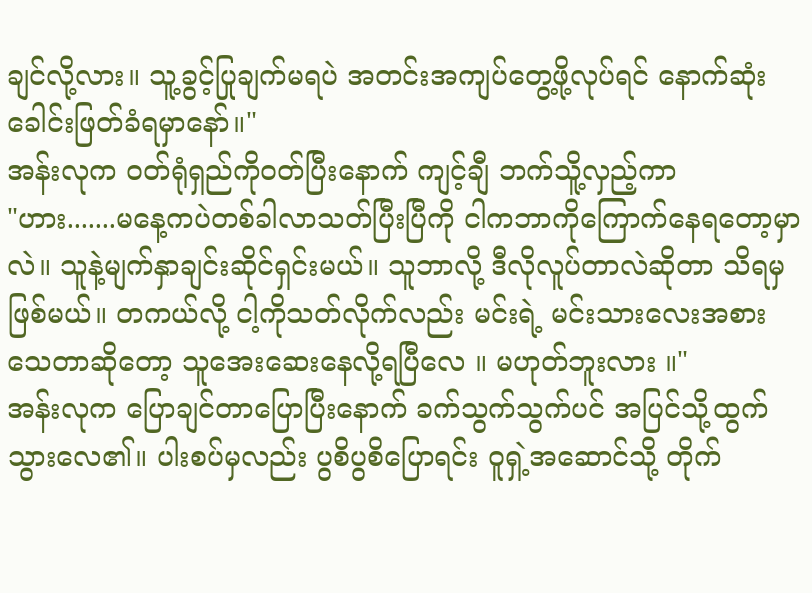ချင်လို့လား။ သူ့ခွင့်ပြုချက်မရပဲ အတင်းအကျပ်တွေ့ဖို့လုပ်ရင် နောက်ဆုံးခေါင်းဖြတ်ခံရမှာနော်။"
အန်းလုက ဝတ်ရုံရှည်ကိုဝတ်ပြီးနောက် ကျင့်ချီ ဘက်သိူ့လှည့်ကာ
"ဟား.......မနေ့ကပဲတစ်ခါလာသတ်ပြီးပြီကို ငါကဘာကိုကြောက်နေရတော့မှာလဲ။ သူနဲ့မျက်နှာချင်းဆိုင်ရှင်းမယ်။ သူဘာလို့ ဒီလိုလူပ်တာလဲဆိုတာ သိရမှဖြစ်မယ်။ တကယ်လို့ ငါ့ကိုသတ်လိုက်လည်း မင်းရဲ့ မင်းသားလေးအစားသေတာဆိုတော့ သူအေးဆေးနေလို့ရပြီလေ ။ မဟုတ်ဘူးလား ။"
အန်းလုက ပြောချင်တာပြောပြီးနောက် ခက်သွက်သွက်ပင် အပြင်သို့ထွက်သွားလေ၏။ ပါးစပ်မှလည်း ပွစိပွစိပြောရင်း ဝူရှဲ့အဆောင်သို့ တိုက်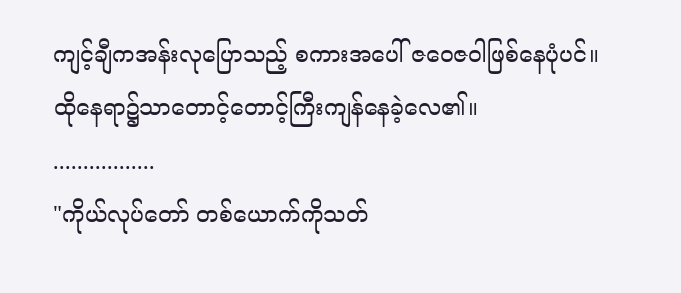ကျင့်ချီကအန်းလုပြောသည့် စကားအပေါ် ဇဝေဇဝါဖြစ်နေပုံပင်။ ထိုနေရာ၌သာတောင့်တောင့်ကြီးကျန်နေခဲ့လေ၏။
.................
"ကိုယ်လုပ်တော် တစ်ယောက်ကိုသတ်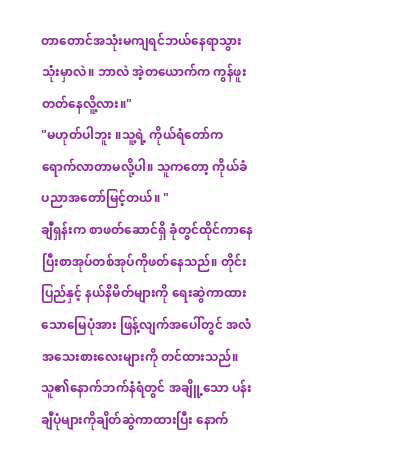တာတောင်အသုံးမကျရင်ဘယ်နေရာသွားသုံးမှာလဲ။ ဘာလဲ အဲ့တယောက်က ကွန်ဖူးတတ်နေလိူ့လား။"
"မဟုတ်ပါဘူး ။သူ့ရဲ့ ကိုယ်ရံတော်ကရောက်လာတာမလို့ပါ။ သူကတော့ ကိုယ်ခံပညာအတော်မြင့်တယ်။ "
ချီရှန်းက စာဖတ်ဆောင်ရှိ ခုံတွင်ထိုင်ကာနေပြီးစာအုပ်တစ်အုပ်ကိုဖတ်နေသည်။ တိုင်းပြည်နှင့် နယ်နိမိတ်များကို ရေးဆွဲကာထားသောမြေပုံအား ဖြန့်လျက်အပေါ်တွင် အလံအသေးစားလေးများကို တင်ထားသည်။ သူ၏နောက်ဘက်နံရံတွင် အချိူ့သော ပန်းချီပုံများကိုချိတ်ဆွဲကာထားပြီး နောက်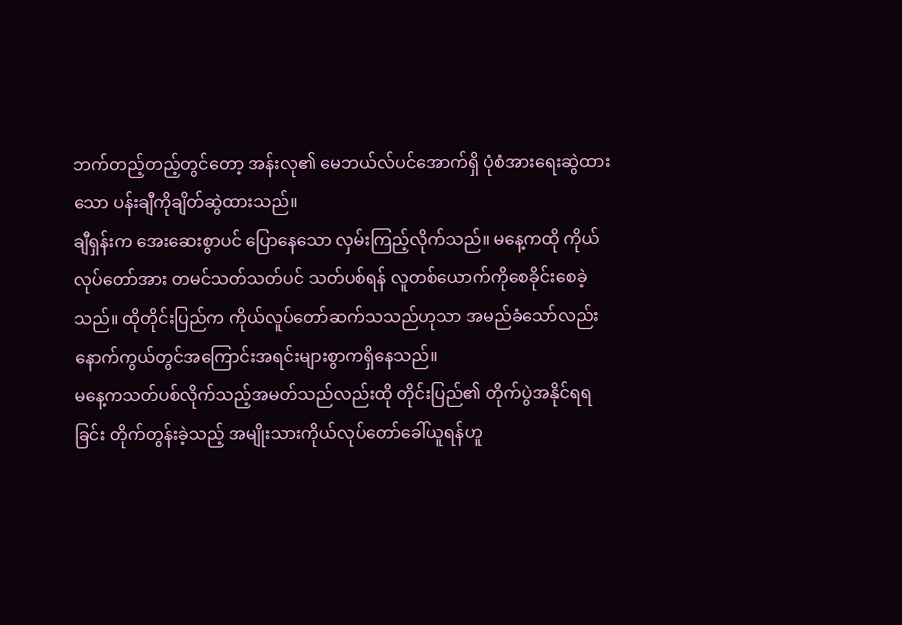ဘက်တည့်တည့်တွင်တော့ အန်းလု၏ မေဘယ်လ်ပင်အောက်ရှိ ပုံစံအားရေးဆွဲထားသော ပန်းချီကိုချိတ်ဆွဲထားသည်။
ချီရှန်းက အေးဆေးစွာပင် ပြောနေသော လှမ်းကြည့်လိုက်သည်။ မနေ့ကထို ကိုယ်လုပ်တော်အား တမင်သတ်သတ်ပင် သတ်ပစ်ရန် လူတစ်ယောက်ကိုစေခိုင်းစေခဲ့သည်။ ထိုတိုင်းပြည်က ကိုယ်လူပ်တော်ဆက်သသည်ဟုသာ အမည်ခံသော်လည်း နောက်ကွယ်တွင်အကြောင်းအရင်းများစွာကရှိနေသည်။
မနေ့ကသတ်ပစ်လိုက်သည့်အမတ်သည်လည်းထို တိုင်းပြည်၏ တိုက်ပွဲအနိုင်ရရခြင်း တိုက်တွန်းခဲ့သည့် အမျိုးသားကိုယ်လုပ်တော်ခေါ်ယူရန်ဟူ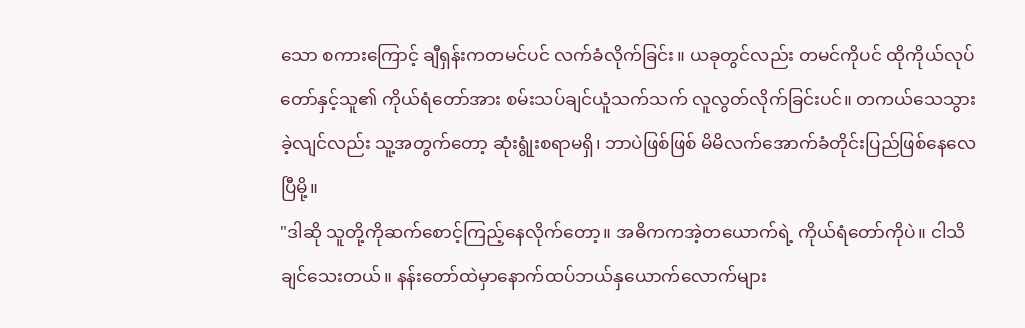သော စကားကြောင့် ချီရှန်းကတမင်ပင် လက်ခံလိုက်ခြင်း။ ယခုတွင်လည်း တမင်ကိုပင် ထိုကိုယ်လုပ်တော်နှင့်သူ၏ ကိုယ်ရံတော်အား စမ်းသပ်ချင်ယူံသက်သက် လူလွတ်လိုက်ခြင်းပင်။ တကယ်သေသွားခဲ့လျင်လည်း သူ့အတွက်တော့ ဆုံးရွုံးစရာမရှိ၊ ဘာပဲဖြစ်ဖြစ် မိမိလက်အောက်ခံတိုင်းပြည်ဖြစ်နေလေပြီမို့။
"ဒါဆို သူတို့ကိုဆက်စောင့်ကြည့်နေလိုက်တော့။ အဓိကကအဲ့တယောက်ရဲ့ ကိုယ်ရံတော်ကိုပဲ။ ငါသိချင်သေးတယ်။ နန်းတော်ထဲမှာနောက်ထပ်ဘယ်နှယောက်လောက်များ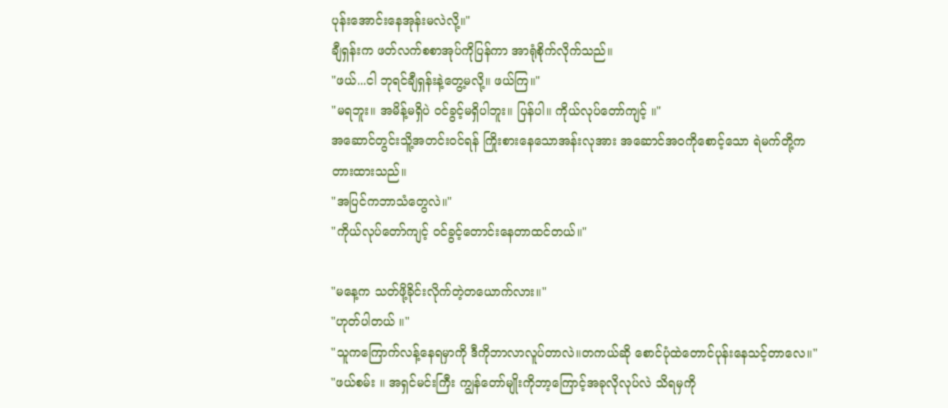ပုန်းအောင်းနေအုန်းမလဲလို့။"
ချီရှန်းက ဖတ်လက်စစာအုပ်ကိုပြန်ကာ အာရုံစိုက်လိုက်သည်။
"ဖယ်...ငါ ဘုရင်ချီရှန်းနဲ့တွေ့မလို့။ ဖယ်ကြ။"
"မရဘူး။ အမိန့်မရှိပဲ ဝင်ခွင့်မရှိပါဘူး။ ပြန်ပါ။ ကိုယ်လုပ်တော်ကျင့် ။"
အဆောင်တွင်းသိူ့အတင်းဝင်ရန် ကြိုးစားနေသောအန်းလုအား အဆောင်အဝကိုစောင့်သော ရဲမက်တို့က တားထားသည်။
"အပြင်ကဘာသံတွေလဲ။"
"ကိုယ်လုပ်တော်ကျင့် ဝင်ခွင့်တောင်းနေတာထင်တယ်။"

"မနေ့က သတ်ဖို့ခိုင်းလိုက်တဲ့တယောက်လား။"
"ဟုတ်ပါတယ် ။"
"သူကကြောက်လန့်နေရမှာကို ဒီကိုဘာလာလူပ်တာလဲ။တကယ်ဆို စောင်ပုံထဲတောင်ပုန်းနေသင့်တာလေ။"
"ဖယ်စမ်း ။ အရှင်မင်းကြီး ကျွန်တော်မျိုးကိုဘာ့ကြောင့်အခုလိုလုပ်လဲ သိရမှကို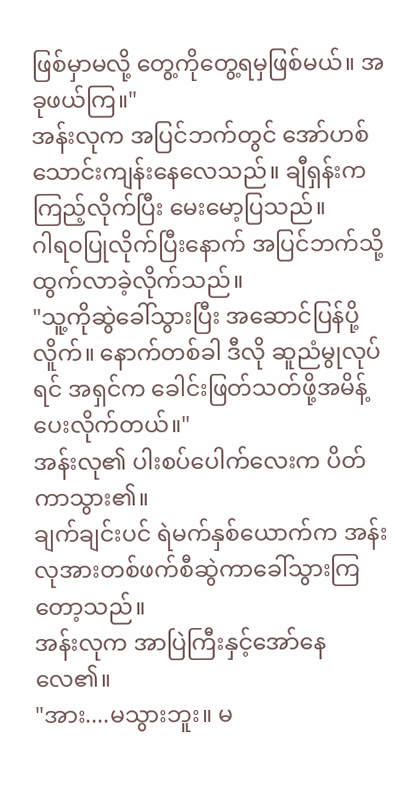ဖြစ်မှာမလို့ တွေ့ကိုတွေ့ရမှဖြစ်မယ်။ အခုဖယ်ကြ။"
အန်းလုက အပြင်ဘက်တွင် အော်ဟစ်သောင်းကျန်းနေလေသည်။ ချီရှန်းက ကြည့်လိုက်ပြီး မေးမော့ပြသည်။
ဂါရဝပြုလိုက်ပြီးနောက် အပြင်ဘက်သို့ထွက်လာခဲ့လိုက်သည်။
"သူ့ကိုဆွဲခေါ်သွားပြီး အဆောင်ပြန်ပို့လိူက်။ နောက်တစ်ခါ ဒီလို ဆူညံမွုလုပ်ရင် အရှင်က ခေါင်းဖြတ်သတ်ဖို့အမိန့်ပေးလိုက်တယ်။"
အန်းလု၏ ပါးစပ်ပေါက်လေးက ပိတ်ကာသွား၏။
ချက်ချင်းပင် ရဲမက်နှစ်ယောက်က အန်းလုအားတစ်ဖက်စီဆွဲကာခေါ်သွားကြတော့သည်။
အန်းလုက အာပြဲကြီးနှင့်အော်နေလေ၏။
"အား....မသွားဘူး။ မ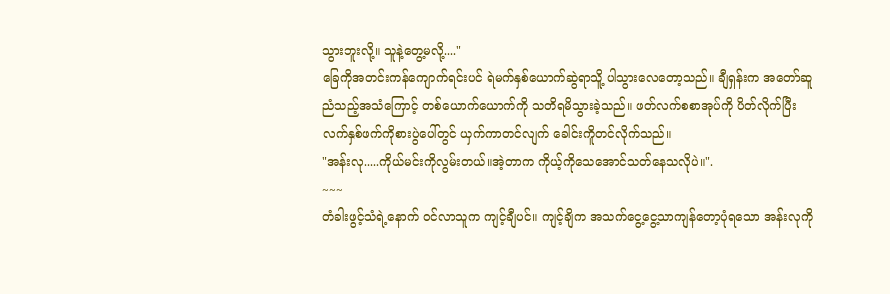သွားဘူးလို့။ သူနဲ့တွေ့မလို့...."
ခြေကိုအတင်းကန်ကျောက်ရင်းပင် ရဲမက်နှစ်ယောက်ဆွဲရာသိူ့ ပါသွားလေတော့သည်။ ချီရှန်းက အတော်ဆူညံသည့်အသံကြောင့် တစ်ယောက်ယောက်ကို သတိရမိသွားခဲ့သည်။ ဖတ်လက်စစာအုပ်ကို ပိတ်လိုက်ပြီး လက်နှစ်ဖက်ကိုစားပွဲပေါ်တွင် ယှက်ကာတင်လျက် ခေါင်းကိူတင်လိုက်သည်။
"အန်းလု.....ကိုယ်မင်းကိုလွမ်းတယ်။အဲ့တာက ကိုယ့်ကိုသေအောင်သတ်နေသလိုပဲ။".
~~~
တံခါးဖွင့်သံရဲ့နောက် ဝင်လာသူက ကျင့်ချီပင်။ ကျင့်ချိက အသက်ငွေ့ငွေ့သာကျန်တော့ပုံရသော အန်းလုကို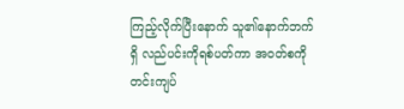ကြည့်လိုက်ပြီးနောက် သူ၏နောက်ဘက်ရှိ လည်ပင်းကိုရစ်ပတ်ကာ အဝတ်စကိုတင်းကျပ်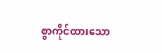စွာကိုင်ထားသော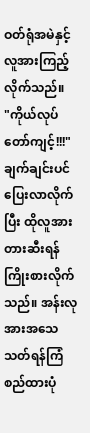ဝတ်ရုံအမဲနှင့်လူအားကြည့်လိုက်သည်။
"ကိုယ်လုပ်တော်ကျင့်!!!"
ချက်ချင်းပင် ပြေးလာလိုက်ပြီး ထိုလူအား တားဆီးရန်ကြိုးစားလိုက်သည်။ အန်းလုအားအသေ သတ်ရန်ကြံစည်ထားပုံ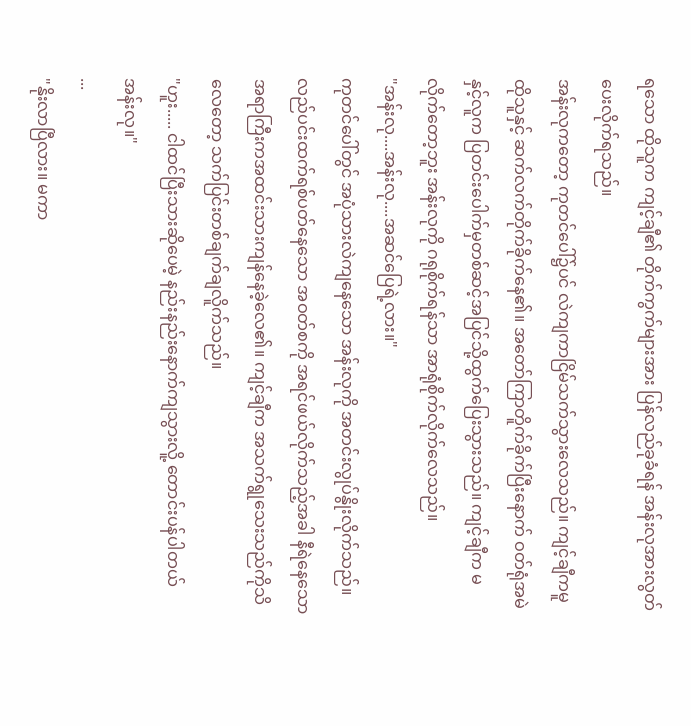ရသော ထိုသူက ကျင့်ချီ၏ တိုက်ကွက်များအား ပြန်လည်ခုခံရန် အန်းလုအားလွတ်ပေးလိုက်ရသည်။
အန်းလုကတော့ ကုတင်ပေါ်၌ပင် လဲကျကာငြိမ်သက်သွားလေသည်။ ကျင့်ချီကမူ ထိုသူနှင့် ဆက်လက်တိုက်ခိုက်နေ၏။ အတော်ကြာတိူက်ခိုက်ပြီးနောက် ဝတ်ရုံအမဲနှင့်လူက ပြတင်းပေါက်မှတစ်ဆင့်အပြင်သို့ထွက်ပြေးသွားသည်။ ကျင့်ချီက မလိုက်တော့ဘူး အန်းလုကို ဂရုစိုက်ရန်သာ အာရုံစိုက်လိုက်လေသည်။
"အန်းလု....အန်းလု....အဆင်ပြေရဲ့လား။"
ကုတင်ပေါ်တွင် အပုံသားလဲကျနေသော အန်းလုကို အတင်းလွုပ်နွိုးလိုက်သည်။ လည်ပင်းထက်ရစ်ပတ်နေသော အဝတ်စကို အရင်ဖယ်လိုက်သည့်အခါ နီရဲနေသော အရာကြီးကအထင်းသားကျန်နေခဲ့လေ၏။ ကျင့်ချီက အသက်ရွုသေးသည်ကိုသိလေတော့ သက်ပြင်းတစ်ချက်ချလိူက်သည်။
"ဟူး..... ငါထင်ပြီးသားဆိုပေမဲ့ နည်းနည်းနောက်ကျသွားလိူ့ တောင်းပန်ပါတယ် အန်းလု။"
...
"နိုးလာပြီလား။ မကာ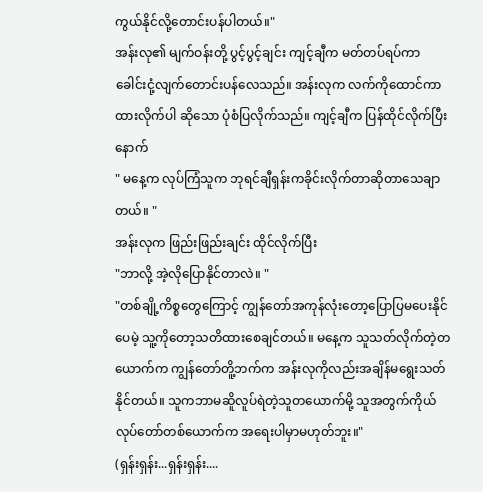ကွယ်နိုင်လို့တောင်းပန်ပါတယ်။"
အန်းလု၏ မျက်ဝန်းတို့ ပွင့်ပွင့်ချင်း ကျင့်ချီက မတ်တပ်ရပ်ကာ ခေါင်းငုံ့လျက်တောင်းပန်လေသည်။ အန်းလုက လက်ကိုထောင်ကာ ထားလိုက်ပါ ဆိုသော ပုံစံပြလိုက်သည်။ ကျင့်ချီက ပြန်ထိုင်လိုက်ပြီး နောက်
" မနေ့က လုပ်ကြံသူက ဘုရင်ချီရှန်းကခိုင်းလိုက်တာဆိုတာသေချာတယ်။ "
အန်းလုက ဖြည်းဖြည်းချင်း ထိုင်လိုက်ပြီး
"ဘာလို့ အဲ့လိုပြောနိုင်တာလဲ။ "
"တစ်ချို့ကိစ္စတွေကြောင့် ကျွန်တော်အကုန်လုံးတော့ပြောပြမပေးနိုင်ပေမဲ့ သူ့ကိုတော့သတိထားစေချင်တယ်။ မနေ့က သူသတ်လိုက်တဲ့တယောက်က ကျွန်တော်တိူ့ဘက်က အန်းလုကိုလည်းအချိန်မရွေးသတ်နိုင်တယ်။ သူကဘာမဆိူလူပ်ရဲတဲ့သူတယောက်မို့ သူအတွက်ကိုယ်လုပ်တော်တစ်ယောက်က အရေးပါမှာမဟုတ်ဘူး။"
(ရှန်းရှန်း...ရှန်းရှန်း....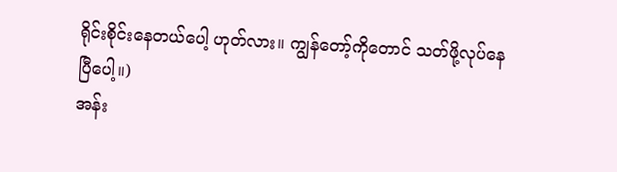ရိုင်းစိုင်းနေတယ်ပေါ့ ဟုတ်လား။ ကျွန်တော့်ကိုတောင် သတ်ဖို့လုပ်နေပြီပေါ့။)
အန်း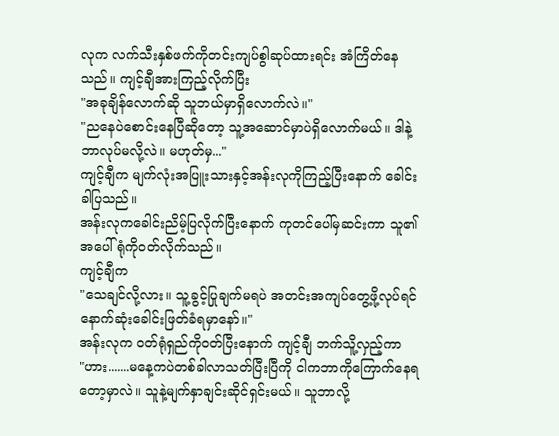လုက လက်သီးနှစ်ဖက်ကိုတင်းကျပ်စွါဆုပ်ထားရင်း အံကြိတ်နေသည်။ ကျင့်ချီအားကြည့်လိုက်ပြီး
"အခုချိန်လောက်ဆို သူဘယ်မှာရှိလောက်လဲ။"
"ညနေပဲစောင်းနေပြီဆိုတော့ သူ့အဆောင်မှာပဲရှိလောက်မယ်။ ဒါနဲ့ဘာလုပ်မလို့လဲ။ မဟုတ်မှ..."
ကျင့်ချီက မျက်လုံးအပြူးသားနှင့်အန်းလုကိုကြည့်ပြီးနောက် ခေါင်းခါပြသည်။
အန်းလုကခေါင်းညိမ့်ပြလိုက်ပြီးနောက် ကုတင်ပေါ်မှဆင်းကာ သူ၏ အပေါ်ရုံကိုဝတ်လိုက်သည်။
ကျင့်ချီက
"သေချင်လို့လား။ သူ့ခွင့်ပြုချက်မရပဲ အတင်းအကျပ်တွေ့ဖို့လုပ်ရင် နောက်ဆုံးခေါင်းဖြတ်ခံရမှာနော်။"
အန်းလုက ဝတ်ရုံရှည်ကိုဝတ်ပြီးနောက် ကျင့်ချီ ဘက်သိူ့လှည့်ကာ
"ဟား.......မနေ့ကပဲတစ်ခါလာသတ်ပြီးပြီကို ငါကဘာကိုကြောက်နေရတော့မှာလဲ။ သူနဲ့မျက်နှာချင်းဆိုင်ရှင်းမယ်။ သူဘာလို့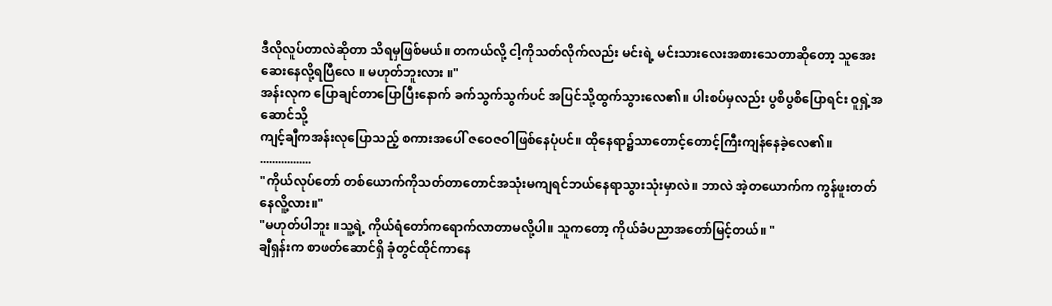ဒီလိုလူပ်တာလဲဆိုတာ သိရမှဖြစ်မယ်။ တကယ်လို့ ငါ့ကိုသတ်လိုက်လည်း မင်းရဲ့ မင်းသားလေးအစားသေတာဆိုတော့ သူအေးဆေးနေလို့ရပြီလေ ။ မဟုတ်ဘူးလား ။"
အန်းလုက ပြောချင်တာပြောပြီးနောက် ခက်သွက်သွက်ပင် အပြင်သို့ထွက်သွားလေ၏။ ပါးစပ်မှလည်း ပွစိပွစိပြောရင်း ဝူရှဲ့အဆောင်သို့
ကျင့်ချီကအန်းလုပြောသည့် စကားအပေါ် ဇဝေဇဝါဖြစ်နေပုံပင်။ ထိုနေရာ၌သာတောင့်တောင့်ကြီးကျန်နေခဲ့လေ၏။
.................
"ကိုယ်လုပ်တော် တစ်ယောက်ကိုသတ်တာတောင်အသုံးမကျရင်ဘယ်နေရာသွားသုံးမှာလဲ။ ဘာလဲ အဲ့တယောက်က ကွန်ဖူးတတ်နေလိူ့လား။"
"မဟုတ်ပါဘူး ။သူ့ရဲ့ ကိုယ်ရံတော်ကရောက်လာတာမလို့ပါ။ သူကတော့ ကိုယ်ခံပညာအတော်မြင့်တယ်။ "
ချီရှန်းက စာဖတ်ဆောင်ရှိ ခုံတွင်ထိုင်ကာနေ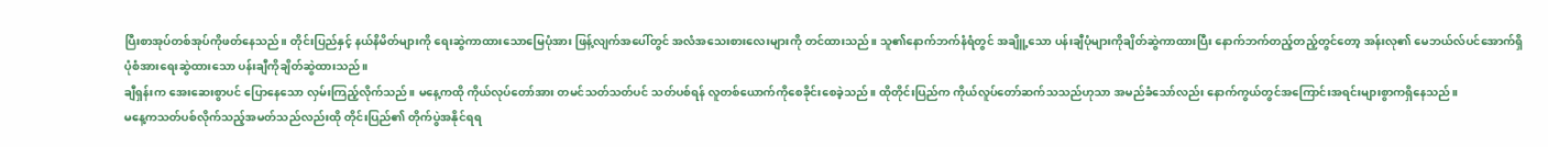ပြီးစာအုပ်တစ်အုပ်ကိုဖတ်နေသည်။ တိုင်းပြည်နှင့် နယ်နိမိတ်များကို ရေးဆွဲကာထားသောမြေပုံအား ဖြန့်လျက်အပေါ်တွင် အလံအသေးစားလေးများကို တင်ထားသည်။ သူ၏နောက်ဘက်နံရံတွင် အချိူ့သော ပန်းချီပုံများကိုချိတ်ဆွဲကာထားပြီး နောက်ဘက်တည့်တည့်တွင်တော့ အန်းလု၏ မေဘယ်လ်ပင်အောက်ရှိ ပုံစံအားရေးဆွဲထားသော ပန်းချီကိုချိတ်ဆွဲထားသည်။
ချီရှန်းက အေးဆေးစွာပင် ပြောနေသော လှမ်းကြည့်လိုက်သည်။ မနေ့ကထို ကိုယ်လုပ်တော်အား တမင်သတ်သတ်ပင် သတ်ပစ်ရန် လူတစ်ယောက်ကိုစေခိုင်းစေခဲ့သည်။ ထိုတိုင်းပြည်က ကိုယ်လူပ်တော်ဆက်သသည်ဟုသာ အမည်ခံသော်လည်း နောက်ကွယ်တွင်အကြောင်းအရင်းများစွာကရှိနေသည်။
မနေ့ကသတ်ပစ်လိုက်သည့်အမတ်သည်လည်းထို တိုင်းပြည်၏ တိုက်ပွဲအနိုင်ရရ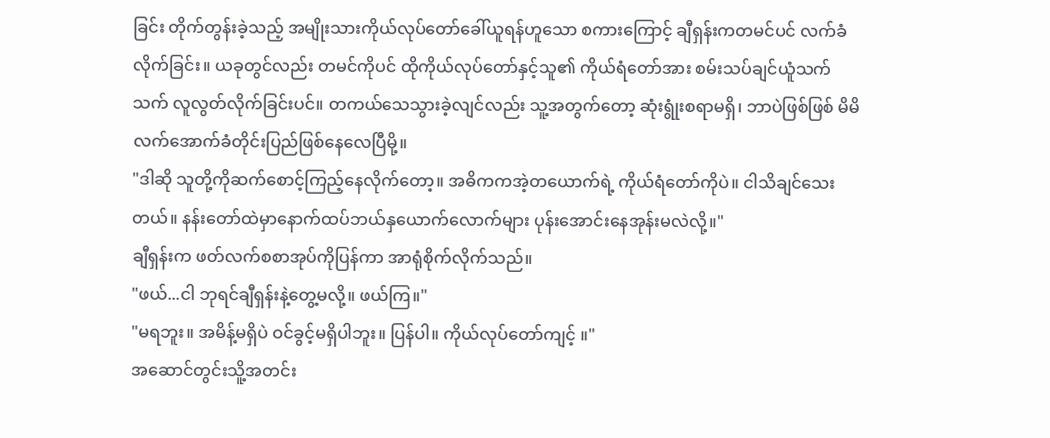ခြင်း တိုက်တွန်းခဲ့သည့် အမျိုးသားကိုယ်လုပ်တော်ခေါ်ယူရန်ဟူသော စကားကြောင့် ချီရှန်းကတမင်ပင် လက်ခံလိုက်ခြင်း။ ယခုတွင်လည်း တမင်ကိုပင် ထိုကိုယ်လုပ်တော်နှင့်သူ၏ ကိုယ်ရံတော်အား စမ်းသပ်ချင်ယူံသက်သက် လူလွတ်လိုက်ခြင်းပင်။ တကယ်သေသွားခဲ့လျင်လည်း သူ့အတွက်တော့ ဆုံးရွုံးစရာမရှိ၊ ဘာပဲဖြစ်ဖြစ် မိမိလက်အောက်ခံတိုင်းပြည်ဖြစ်နေလေပြီမို့။
"ဒါဆို သူတို့ကိုဆက်စောင့်ကြည့်နေလိုက်တော့။ အဓိကကအဲ့တယောက်ရဲ့ ကိုယ်ရံတော်ကိုပဲ။ ငါသိချင်သေးတယ်။ နန်းတော်ထဲမှာနောက်ထပ်ဘယ်နှယောက်လောက်များ ပုန်းအောင်းနေအုန်းမလဲလို့။"
ချီရှန်းက ဖတ်လက်စစာအုပ်ကိုပြန်ကာ အာရုံစိုက်လိုက်သည်။
"ဖယ်...ငါ ဘုရင်ချီရှန်းနဲ့တွေ့မလို့။ ဖယ်ကြ။"
"မရဘူး။ အမိန့်မရှိပဲ ဝင်ခွင့်မရှိပါဘူး။ ပြန်ပါ။ ကိုယ်လုပ်တော်ကျင့် ။"
အဆောင်တွင်းသိူ့အတင်း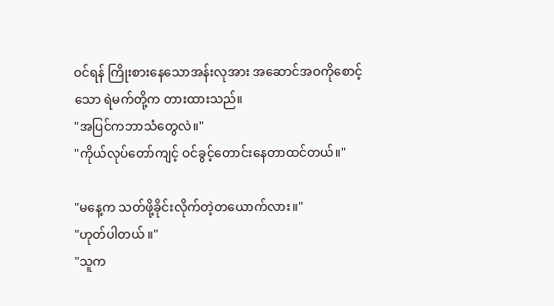ဝင်ရန် ကြိုးစားနေသောအန်းလုအား အဆောင်အဝကိုစောင့်သော ရဲမက်တို့က တားထားသည်။
"အပြင်ကဘာသံတွေလဲ။"
"ကိုယ်လုပ်တော်ကျင့် ဝင်ခွင့်တောင်းနေတာထင်တယ်။"

"မနေ့က သတ်ဖို့ခိုင်းလိုက်တဲ့တယောက်လား။"
"ဟုတ်ပါတယ် ။"
"သူက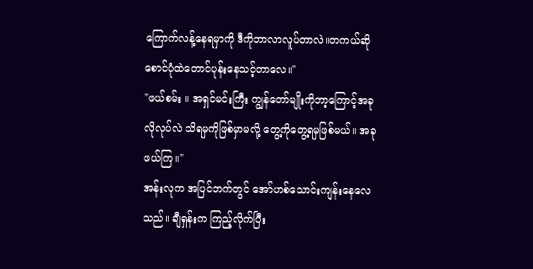ကြောက်လန့်နေရမှာကို ဒီကိုဘာလာလူပ်တာလဲ။တကယ်ဆို စောင်ပုံထဲတောင်ပုန်းနေသင့်တာလေ။"
"ဖယ်စမ်း ။ အရှင်မင်းကြီး ကျွန်တော်မျိုးကိုဘာ့ကြောင့်အခုလိုလုပ်လဲ သိရမှကိုဖြစ်မှာမလို့ တွေ့ကိုတွေ့ရမှဖြစ်မယ်။ အခုဖယ်ကြ။"
အန်းလုက အပြင်ဘက်တွင် အော်ဟစ်သောင်းကျန်းနေလေသည်။ ချီရှန်းက ကြည့်လိုက်ပြီး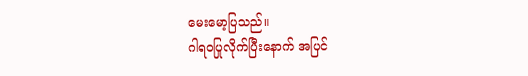မေးမော့ပြသည်။
ဂါရဝပြုလိုက်ပြီးနောက် အပြင်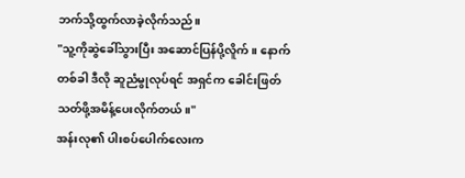ဘက်သို့ထွက်လာခဲ့လိုက်သည်။
"သူ့ကိုဆွဲခေါ်သွားပြီး အဆောင်ပြန်ပို့လိူက်။ နောက်တစ်ခါ ဒီလို ဆူညံမွုလုပ်ရင် အရှင်က ခေါင်းဖြတ်သတ်ဖို့အမိန့်ပေးလိုက်တယ်။"
အန်းလု၏ ပါးစပ်ပေါက်လေးက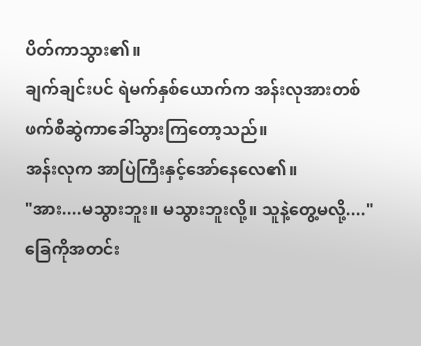ပိတ်ကာသွား၏။
ချက်ချင်းပင် ရဲမက်နှစ်ယောက်က အန်းလုအားတစ်ဖက်စီဆွဲကာခေါ်သွားကြတော့သည်။
အန်းလုက အာပြဲကြီးနှင့်အော်နေလေ၏။
"အား....မသွားဘူး။ မသွားဘူးလို့။ သူနဲ့တွေ့မလို့...."
ခြေကိုအတင်း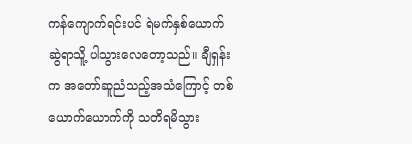ကန်ကျောက်ရင်းပင် ရဲမက်နှစ်ယောက်ဆွဲရာသိူ့ ပါသွားလေတော့သည်။ ချီရှန်းက အတော်ဆူညံသည့်အသံကြောင့် တစ်ယောက်ယောက်ကို သတိရမိသွား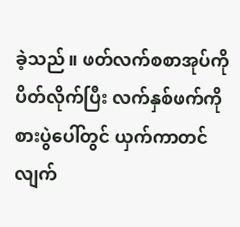ခဲ့သည်။ ဖတ်လက်စစာအုပ်ကို ပိတ်လိုက်ပြီး လက်နှစ်ဖက်ကိုစားပွဲပေါ်တွင် ယှက်ကာတင်လျက်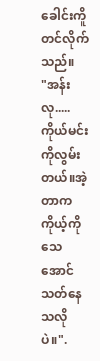ခေါင်းကိူတင်လိုက်သည်။
"အန်းလု.....ကိုယ်မင်းကိုလွမ်းတယ်။အဲ့တာက ကိုယ့်ကိုသေအောင်သတ်နေသလိုပဲ။".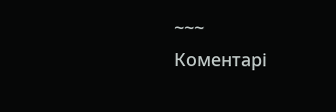~~~
Коментарі